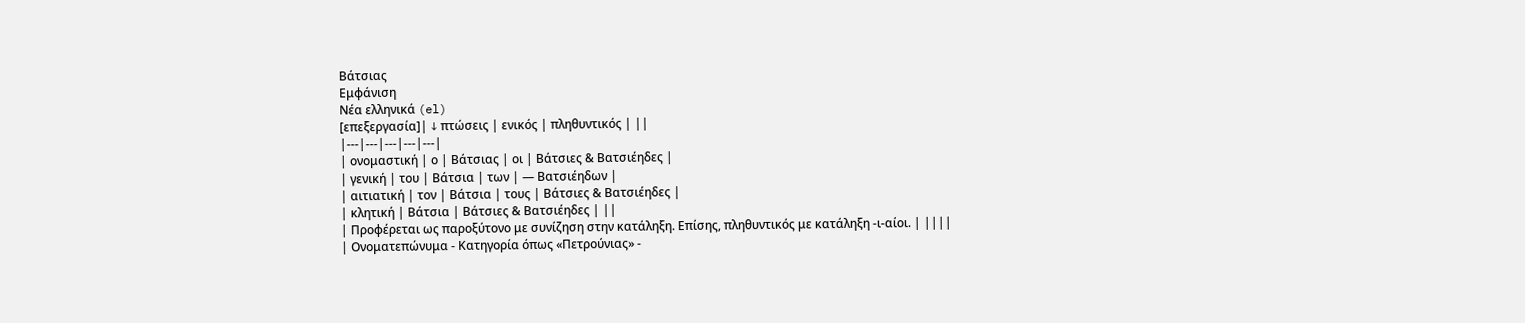Βάτσιας
Εμφάνιση
Νέα ελληνικά (el)
[επεξεργασία]| ↓ πτώσεις | ενικός | πληθυντικός | ||
|---|---|---|---|---|
| ονομαστική | ο | Βάτσιας | οι | Βάτσιες & Βατσιέηδες |
| γενική | του | Βάτσια | των | — Βατσιέηδων |
| αιτιατική | τον | Βάτσια | τους | Βάτσιες & Βατσιέηδες |
| κλητική | Βάτσια | Βάτσιες & Βατσιέηδες | ||
| Προφέρεται ως παροξύτονο με συνίζηση στην κατάληξη. Επίσης, πληθυντικός με κατάληξη -ι-αίοι. | ||||
| Ονοματεπώνυμα - Κατηγορία όπως «Πετρούνιας» -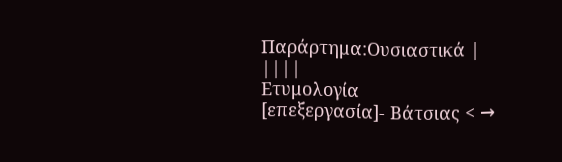Παράρτημα:Ουσιαστικά | ||||
Ετυμολογία
[επεξεργασία]- Βάτσιας < →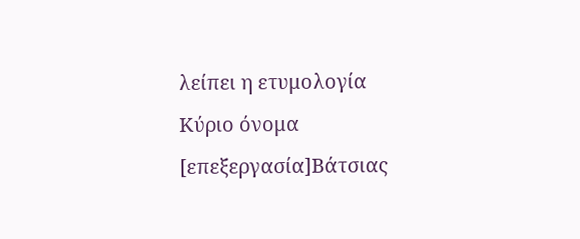λείπει η ετυμολογία
Κύριο όνομα
[επεξεργασία]Βάτσιας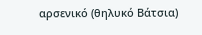αρσενικό (θηλυκό Βάτσια)